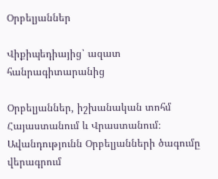Օրբելյաններ

Վիքիպեդիայից՝ ազատ հանրագիտարանից

Օրբելյաններ, իշխանական տոհմ Հայաստանում և Վրաստանում։ Ավանդությունն Օրբելյանների ծագումը վերագրում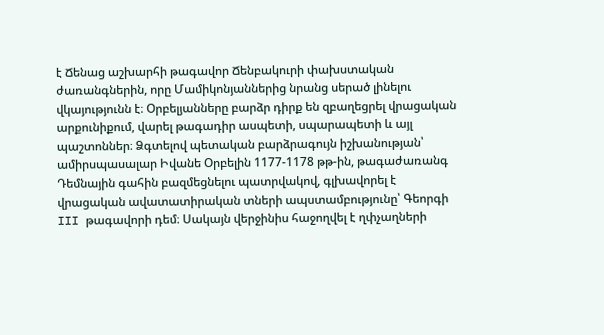է Ճենաց աշխարհի թագավոր Ճենբակուրի փախստական ժառանգներին, որը Մամիկոնյաններից նրանց սերած լինելու վկայությունն է։ Օրբելյանները բարձր դիրք են զբաղեցրել վրացական արքունիքում, վարել թագադիր ասպետի, սպարապետի և այլ պաշտոններ։ Ձգտելով պետական բարձրագույն իշխանության՝ ամիրսպասալար Իվանե Օրբելին 1177-1178 թթ-ին, թագաժառանգ Դեմնային գահին բազմեցնելու պատրվակով, գլխավորել է վրացական ավատատիրական տների ապստամբությունը՝ Գեորգի III թագավորի դեմ։ Սակայն վերջինիս հաջողվել է ղփչաղների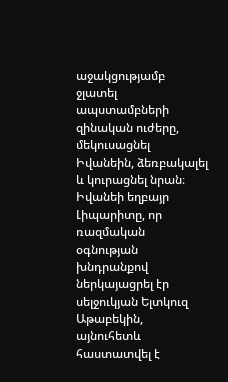աջակցությամբ ջլատել ապստամբների զինական ուժերը, մեկուսացնել Իվանեին, ձեռբակալել և կուրացնել նրան։ Իվանեի եղբայր Լիպարիտը, որ ռազմական օգնության խնդրանքով ներկայացրել էր սելջուկյան Ելտկուզ Աթաբեկին, այնուհետև հաստատվել է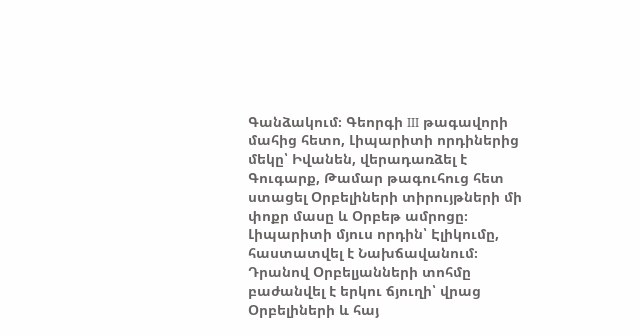Գանձակում։ Գեորգի III թագավորի մահից հետո, Լիպարիտի որդիներից մեկը՝ Իվանեն, վերադառձել է Գուգարք, Թամար թագուհուց հետ ստացել Օրբելիների տիրույթների մի փոքր մասը և Օրբեթ ամրոցը։ Լիպարիտի մյուս որդին՝ Էլիկումը, հաստատվել է Նախճավանում։ Դրանով Օրբելյանների տոհմը բաժանվել է երկու ճյուղի՝ վրաց Օրբելիների և հայ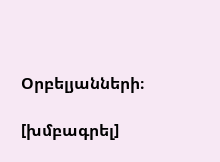Օրբելյանների։

[խմբագրել]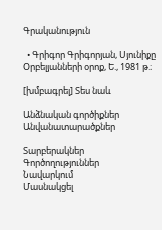Գրականություն

  • Գրիգոր Գրիգորյան, Սյունիքը Օրբելյանների օրոք, Ե., 1981 թ.։

[խմբագրել] Տես նաև

Անձնական գործիքներ
Անվանատարածքներ

Տարբերակներ
Գործողություններ
Նավարկում
Մասնակցել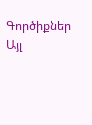Գործիքներ
Այլ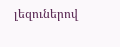լեզուներով